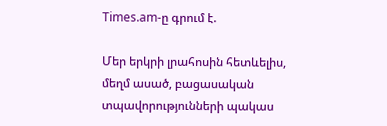Times.am-ը գրում է.

Մեր երկրի լրահոսին հետևելիս, մեղմ ասած, բացասական տպավորությունների պակաս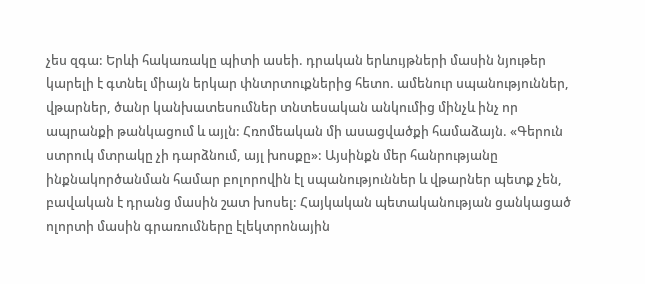չես զգա: Երևի հակառակը պիտի ասեի. դրական երևույթների մասին նյութեր կարելի է գտնել միայն երկար փնտրտուքներից հետո. ամենուր սպանություններ, վթարներ, ծանր կանխատեսումներ տնտեսական անկումից մինչև ինչ որ ապրանքի թանկացում և այլն: Հռոմեական մի ասացվածքի համաձայն. «Գերուն ստրուկ մտրակը չի դարձնում, այլ խոսքը»: Այսինքն մեր հանրությանը ինքնակործանման համար բոլորովին էլ սպանություններ և վթարներ պետք չեն, բավական է դրանց մասին շատ խոսել: Հայկական պետականության ցանկացած ոլորտի մասին գրառումները էլեկտրոնային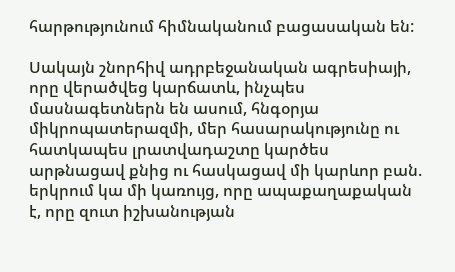հարթությունում հիմնականում բացասական են:

Սակայն շնորհիվ ադրբեջանական ագրեսիայի, որը վերածվեց կարճատև, ինչպես մասնագետներն են ասում, հնգօրյա միկրոպատերազմի, մեր հասարակությունը ու հատկապես լրատվադաշտը կարծես արթնացավ քնից ու հասկացավ մի կարևոր բան. երկրում կա մի կառույց, որը ապաքաղաքական է, որը զուտ իշխանության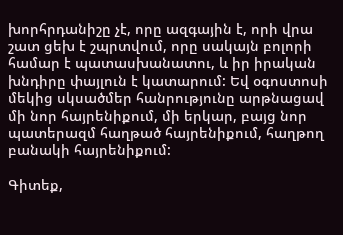խորհրդանիշը չէ, որը ազգային է, որի վրա շատ ցեխ է շպրտվում, որը սակայն բոլորի համար է պատասխանատու, և իր իրական խնդիրը փայլուն է կատարում: Եվ օգոստոսի մեկից սկսածմեր հանրությունը արթնացավ մի նոր հայրենիքում, մի երկար, բայց նոր պատերազմ հաղթած հայրենիքում, հաղթող բանակի հայրենիքում:

Գիտեք,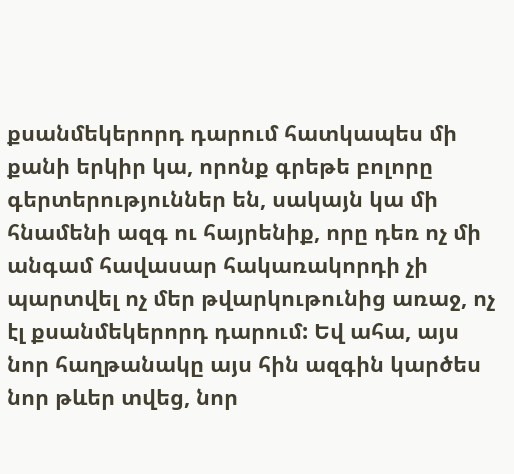քսանմեկերորդ դարում հատկապես մի քանի երկիր կա, որոնք գրեթե բոլորը գերտերություններ են, սակայն կա մի հնամենի ազգ ու հայրենիք, որը դեռ ոչ մի անգամ հավասար հակառակորդի չի պարտվել ոչ մեր թվարկութունից առաջ, ոչ էլ քսանմեկերորդ դարում: Եվ ահա, այս նոր հաղթանակը այս հին ազգին կարծես նոր թևեր տվեց, նոր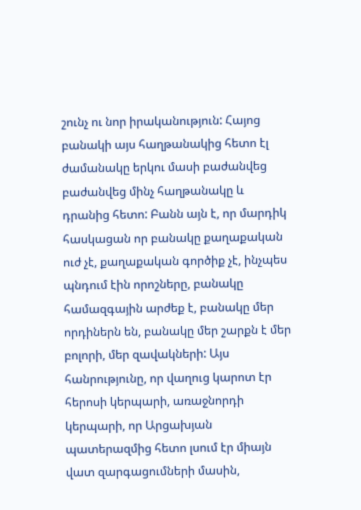շունչ ու նոր իրականություն: Հայոց բանակի այս հաղթանակից հետո էլ ժամանակը երկու մասի բաժանվեց բաժանվեց մինչ հաղթանակը և դրանից հետո: Բանն այն է, որ մարդիկ հասկացան որ բանակը քաղաքական ուժ չէ, քաղաքական գործիք չէ, ինչպես պնդում էին որոշները, բանակը համազգային արժեք է, բանակը մեր որդիներն են, բանակը մեր շարքն է մեր բոլորի, մեր զավակների: Այս հանրությունը, որ վաղուց կարոտ էր հերոսի կերպարի, առաջնորդի կերպարի, որ Արցախյան պատերազմից հետո լսում էր միայն վատ զարգացումների մասին,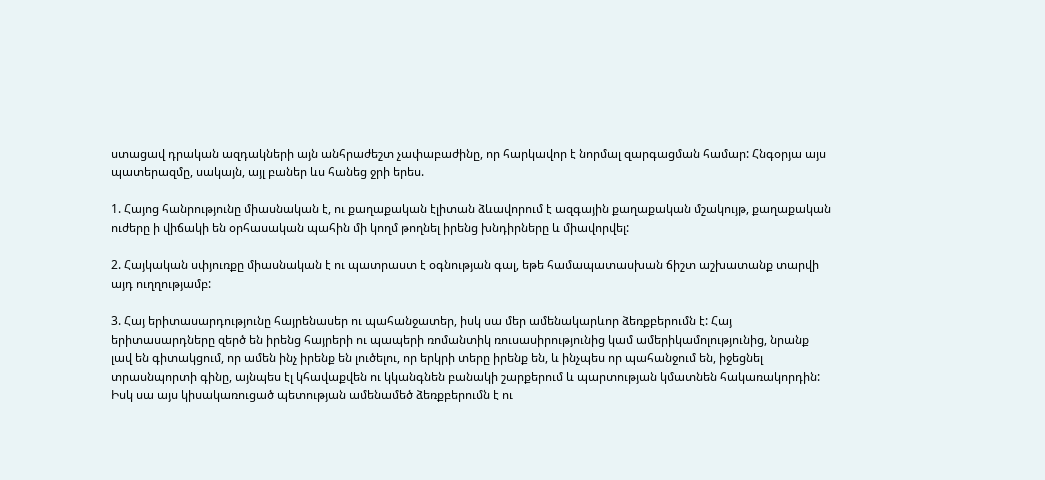ստացավ դրական ազդակների այն անհրաժեշտ չափաբաժինը, որ հարկավոր է նորմալ զարգացման համար: Հնգօրյա այս պատերազմը, սակայն, այլ բաներ ևս հանեց ջրի երես.

1. Հայոց հանրությունը միասնական է, ու քաղաքական էլիտան ձևավորում է ազգային քաղաքական մշակույթ, քաղաքական ուժերը ի վիճակի են օրհասական պահին մի կողմ թողնել իրենց խնդիրները և միավորվել:

2. Հայկական սփյուռքը միասնական է ու պատրաստ է օգնության գալ, եթե համապատասխան ճիշտ աշխատանք տարվի այդ ուղղությամբ:

3. Հայ երիտասարդությունը հայրենասեր ու պահանջատեր, իսկ սա մեր ամենակարևոր ձեռքբերումն է: Հայ երիտասարդները զերծ են իրենց հայրերի ու պապերի ռոմանտիկ ռուսասիրությունից կամ ամերիկամոլությունից, նրանք լավ են գիտակցում, որ ամեն ինչ իրենք են լուծելու, որ երկրի տերը իրենք են, և ինչպես որ պահանջում են, իջեցնել տրասնպորտի գինը, այնպես էլ կհավաքվեն ու կկանգնեն բանակի շարքերում և պարտության կմատնեն հակառակորդին: Իսկ սա այս կիսակառուցած պետության ամենամեծ ձեռքբերումն է ու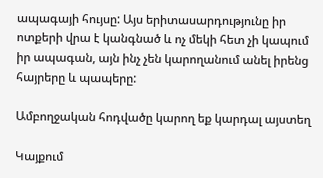ապագայի հույսը: Այս երիտասարդությունը իր ոտքերի վրա է կանգնած և ոչ մեկի հետ չի կապում իր ապագան, այն ինչ չեն կարողանում անել իրենց հայրերը և պապերը:

Ամբողջական հոդվածը կարող եք կարդալ այստեղ

Կայքում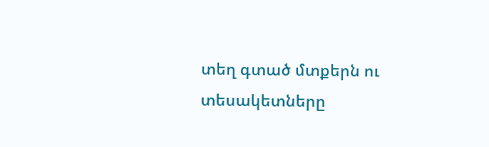տեղ գտած մտքերն ու տեսակետները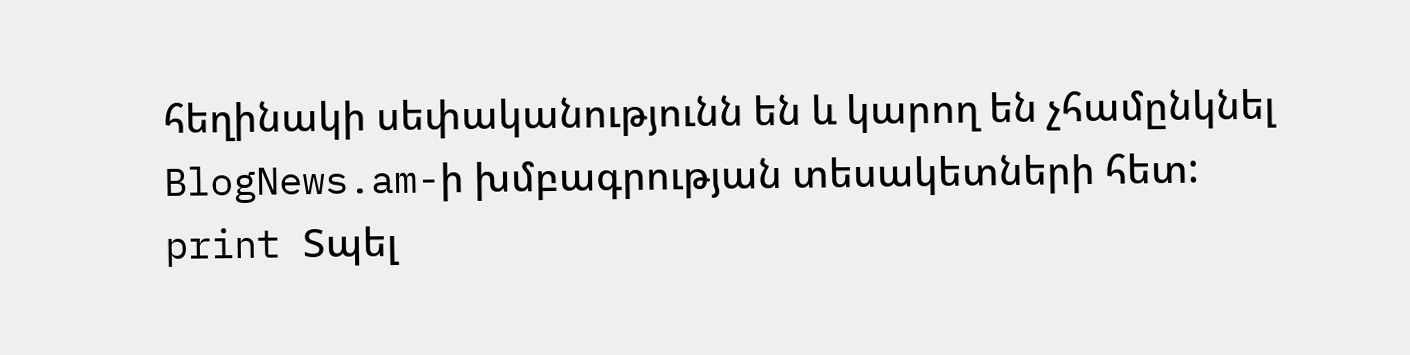հեղինակի սեփականությունն են և կարող են չհամընկնել BlogNews.am-ի խմբագրության տեսակետների հետ:
print Տպել